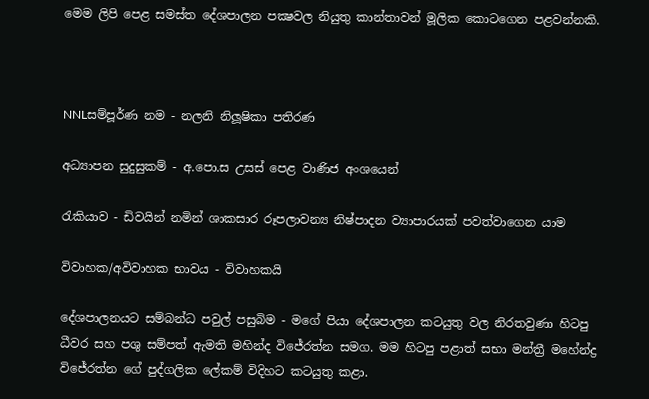මෙම ලිපි පෙළ සමස්ත දේශපාලන පක්‍ෂවල නියුතු කාන්තාවන් මූලික කොටගෙන පළවන්නකි.



NNLසම්පූර්ණ නම - නලනි නිලූෂිකා පතිරණ

අධ්‍යාපන සුදුසුකම් - අ.පො.ස උසස් පෙළ වාණිජ අංශයෙන්

රැකියාව - ඩිවයින් නමින් ශාකසාර රූපලාවන්‍ය නිෂ්පාදන ව්‍යාපාරයක් පවත්වාගෙන යාම

විවාහක/අවිවාහක භාවය - විවාහකයි

දේශපාලනයට සම්බන්ධ පවුල් පසුබිම - මගේ පියා දේශපාලන කටයුතු වල නිරතවුණා හිටපු ධීවර සහ පශු සම්පත් ඇමති මහින්ද විජේරත්න සමග. මම හිටපු පළාත් සභා මන්ත්‍රී මහේන්ද්‍ර විජේරත්න ගේ පුද්ගලික ලේකම් විදිහට කටයුතු කළා.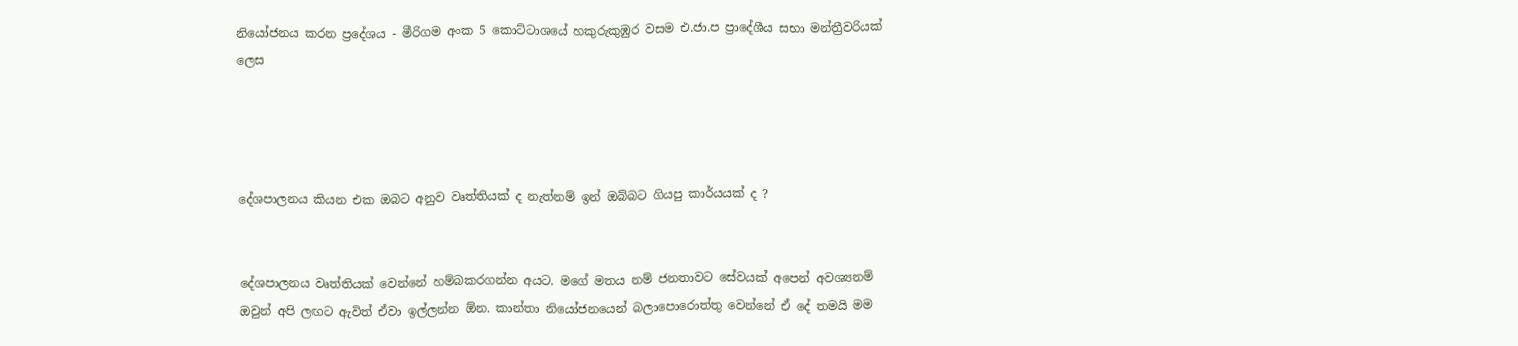නියෝජනය කරන ප්‍රදේශය - මීරිගම අංක 5 කොට්ටාශයේ හකුරුකුඹුර වසම එ.ජා.ප ප්‍රාදේශීය සභා මන්ත්‍රීවරියක් ලෙස




දේශපාලනය කියන එක ඔබට අනුව වෘත්තියක් ද නැත්නම් ඉන් ඔබ්බට ගියපු කාර්යයක් ද ?


දේශපාලනය වෘත්තියක් වෙන්නේ හම්බකරගන්න අයට. මගේ මතය නම් ජනතාවට සේවයක් අපෙන් අවශ්‍යනම් ඔවුන් අපි ලඟට ඇවිත් ඒවා ඉල්ලන්න ඕන. කාන්තා නියෝජනයෙන් බලාපොරොත්තු වෙන්නේ ඒ දේ තමයි මම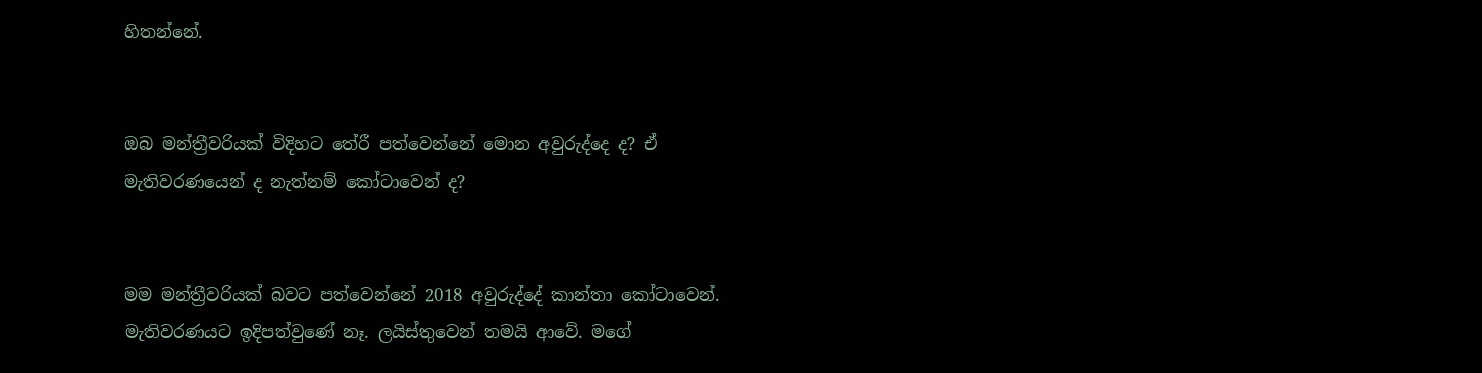හිතන්නේ.


ඔබ මන්ත්‍රීවරියක් විදිහට තේරී පත්වෙන්නේ මොන අවුරුද්දෙ ද? ඒ මැතිවරණයෙන් ද නැත්නම් කෝටාවෙන් ද?


මම මන්ත්‍රීවරියක් බවට පත්වෙන්නේ 2018 අවුරුද්දේ කාන්තා කෝටාවෙන්. මැතිවරණයට ඉදිපත්වුණේ නෑ. ලයිස්තුවෙන් තමයි ආවේ. මගේ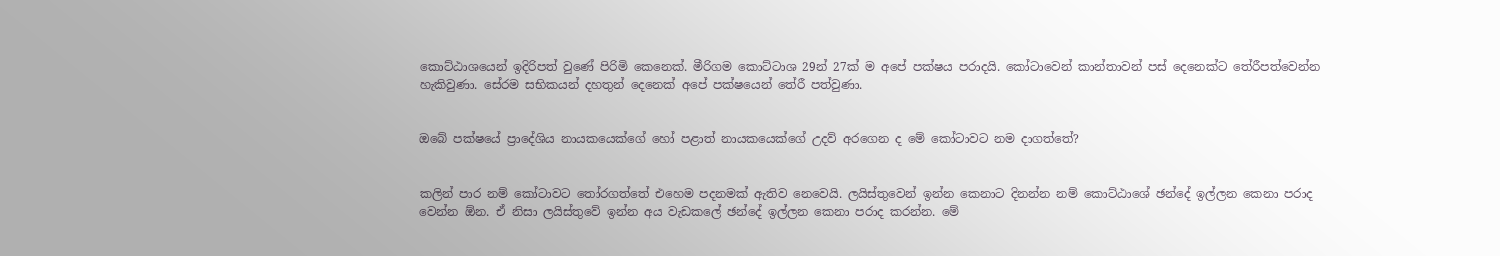කොට්ඨාශයෙන් ඉදිරිපත් වුණේ පිරිමි කෙනෙක්. මීරිගම කොට්ටාශ 29න් 27ක් ම අපේ පක්ෂය පරාදයි. කෝටාවෙන් කාන්තාවන් පස් දෙනෙක්ට තේරීපත්වෙන්න හැකිවුණා. සේරම සභිකයන් දහතුන් දෙනෙක් අපේ පක්ෂයෙන් තේරී පත්වුණා.


ඔබේ පක්ෂයේ ප්‍රාදේශිය නායකයෙක්ගේ හෝ පළාත් නායකයෙක්ගේ උදව් අරගෙන ද මේ කෝටාවට නම දාගත්තේ?


කලින් පාර නම් කෝටාවට තෝරගත්තේ එහෙම පදනමක් ඇතිව නෙවෙයි. ලයිස්තුවෙන් ඉන්න කෙනාට දිනන්න නම් කොට්ඨාශේ ඡන්දේ ඉල්ලන කෙනා පරාද වෙන්න ඕන. ඒ නිසා ලයිස්තුවේ ඉන්න අය වැඩකලේ ඡන්දේ ඉල්ලන කෙනා පරාද කරන්න. මේ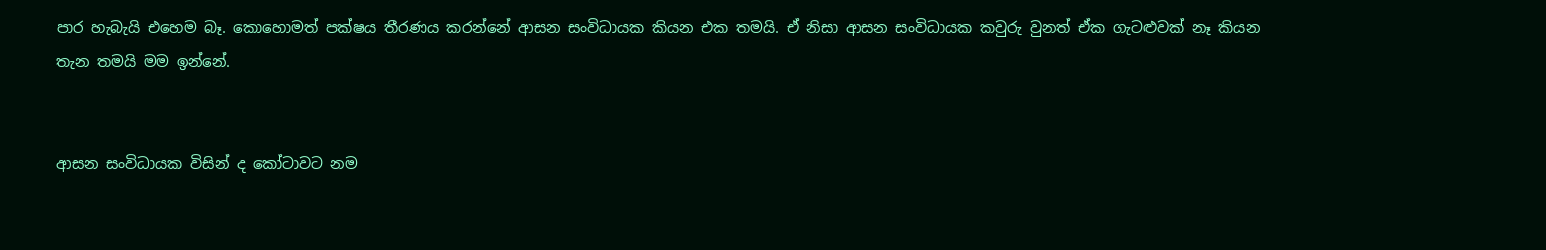පාර හැබැයි එහෙම බෑ. කොහොමත් පක්ෂය තීරණය කරන්නේ ආසන සංවිධායක කියන එක තමයි. ඒ නිසා ආසන සංවිධායක කවුරු වුනත් ඒක ගැටළුවක් නෑ කියන තැන තමයි මම ඉන්නේ.


ආසන සංවිධායක විසින් ද කෝටාවට නම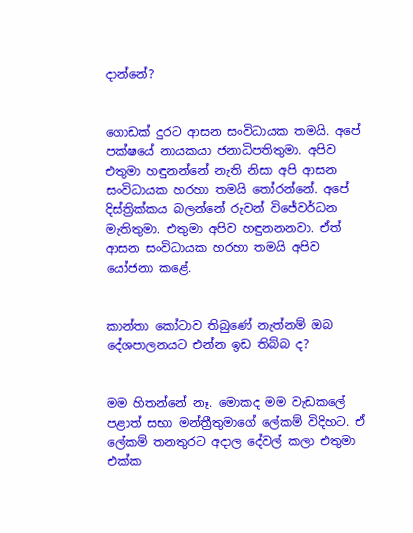දාන්නේ?


ගොඩක් දුරට ආසන සංවිධායක තමයි. අපේ පක්ෂයේ නායකයා ජනාධිපතිතුමා. අපිව එතුමා හඳුනන්නේ නැති නිසා අපි ආසන සංවිධායක හරහා තමයි තෝරන්නේ. අපේ දිස්ත්‍රික්කය බලන්නේ රුවන් විජේවර්ධන මැතිතුමා. එතුමා අපිව හඳුනනනවා. ඒත් ආසන සංවිධායක හරහා තමයි අපිව යෝජනා කළේ.


කාන්තා කෝටාව තිබුණේ නැත්නම් ඔබ දේශපාලනයට එන්න ඉඩ තිබ්බ ද?


මම හිතන්නේ නෑ. මොකද මම වැඩකලේ පළාත් සභා මන්ත්‍රීතුමාගේ ලේකම් විදිහට. ඒ ලේකම් තනතුරට අදාල දේවල් කලා එතුමා එක්ක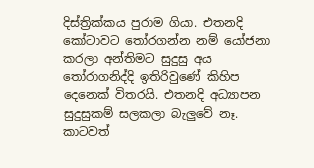දිස්ත්‍රික්කය පුරාම ගියා. එතනදි කෝටාවට තෝරගන්න නම් යෝජනා කරලා අන්තිමට සුදුසු අය තෝරාගනිද්දි ඉතිරිවුණේ කිහිප දෙනෙක් විතරයි. එතනදි අධ්‍යාපන සුදුසුකම් සලකලා බැලුවේ නෑ. කාටවත්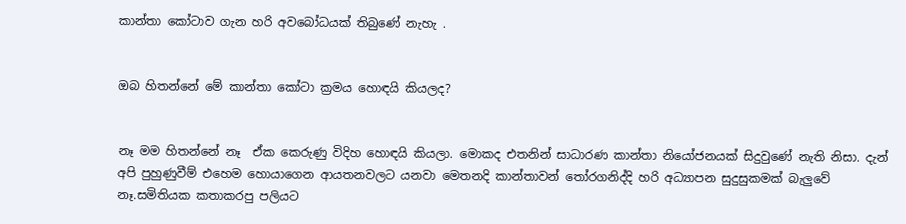කාන්තා කෝටාව ගැන හරි අවබෝධයක් තිබුණේ නැහැ .


ඔබ හිතන්නේ මේ කාන්තා කෝටා ක්‍රමය හොඳයි කියලද?


නෑ මම හිතන්නේ නෑ  ඒක කෙරුණු විදිහ හොඳයි කියලා. මොකද එතනින් සාධාරණ කාන්තා නියෝජනයක් සිදුවුණේ නැති නිසා. දැන් අපි පුහුණුවීම් එහෙම හොයාගෙන ආයතනවලට යනවා මෙතනදි කාන්තාවන් තෝරගනිද්දි හරි අධ්‍යාපන සුදුසුකමක් බැලුවේ නෑ.සමිතියක කතාකරපු පලියට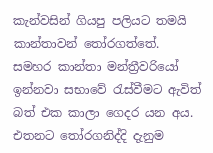කැන්වසින් ගියපු පලියට තමයි කාන්තාවන් තෝරගත්තේ. සමහර කාන්තා මන්ත්‍රීවරියෝ ඉන්නවා සභාවේ රැස්වීමට ඇවිත් බත් එක කාලා ගෙදර යන අය. එතනට තෝරගනිද්දි දැනුම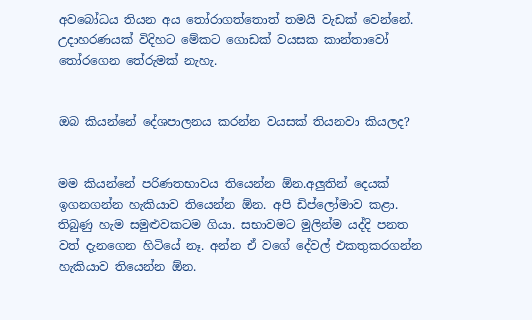අවබෝධය තියන අය තෝරාගත්තොත් තමයි වැඩක් වෙන්නේ. උදාහරණයක් විදිහට මේකට ගොඩක් වයසක කාන්තාවෝ තෝරගෙන තේරුමක් නැහැ.


ඔබ කියන්නේ දේශපාලනය කරන්න වයසක් තියනවා කියලද?


මම කියන්නේ පරිණතභාවය තියෙන්න ඕන.අලුතින් දෙයක් ඉගනගන්න හැකියාව තියෙන්න ඕන. අපි ඩිප්ලෝමාව කළා. තිබුණු හැම සමුළුවකටම ගියා. සභාවමට මුලින්ම යද්දි පනත වත් දැනගෙන හිටියේ නෑ. අන්න ඒ වගේ දේවල් එකතුකරගන්න හැකියාව තියෙන්න ඕන.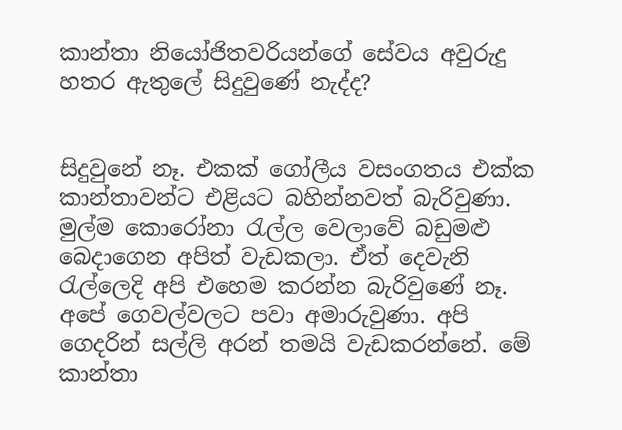කාන්තා නියෝජිතවරියන්ගේ සේවය අවුරුදු හතර ඇතුලේ සිදුවුණේ නැද්ද?


සිදුවුනේ නෑ. එකක් ගෝලීය වසංගතය එක්ක කාන්තාවන්ට එළියට බහින්නවත් බැරිවුණා. මුල්ම කොරෝනා රැල්ල වෙලාවේ බඩුමළු බෙදාගෙන අපිත් වැඩකලා. ඒත් දෙවැනි රැල්ලෙදි අපි එහෙම කරන්න බැරිවුණේ නෑ. අපේ ගෙවල්වලට පවා අමාරුවුණා. අපි ගෙදරින් සල්ලි අරන් තමයි වැඩකරන්නේ. මේ කාන්තා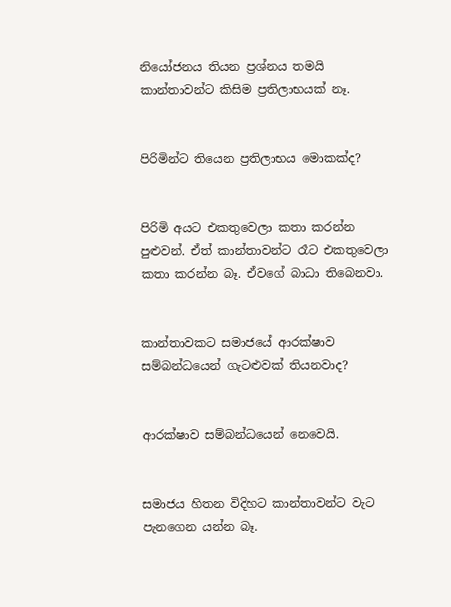නියෝජනය තියන ප්‍රශ්නය තමයි කාන්තාවන්ට කිසිම ප්‍රතිලාභයක් නෑ.


පිරිමින්ට තියෙන ප්‍රතිලාභය මොකක්ද?


පිරිමි අයට එකතුවෙලා කතා කරන්න පුළුවන්. ඒත් කාන්තාවන්ට රෑට එකතුවෙලා කතා කරන්න බෑ. ඒවගේ බාධා තිබෙනවා.


කාන්තාවකට සමාජයේ ආරක්ෂාව සම්බන්ධයෙන් ගැටළුවක් තියනවාද?


ආරක්ෂාව සම්බන්ධයෙන් නෙවෙයි.


සමාජය හිතන විදිහට කාන්තාවන්ට වැට පැනගෙන යන්න බෑ.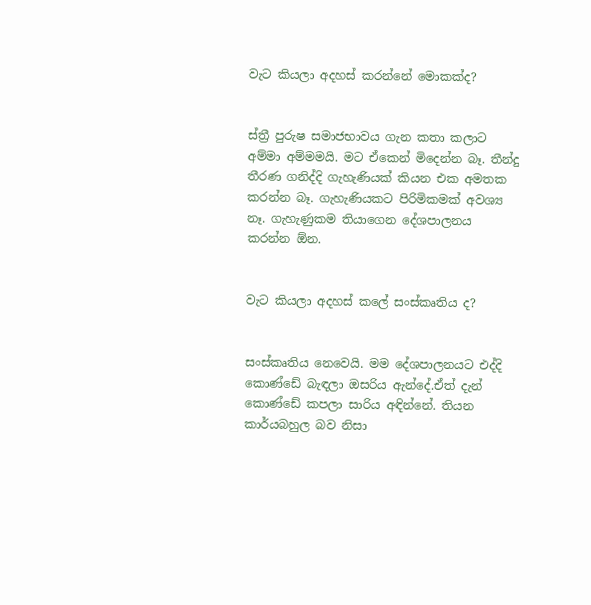වැට කියලා අදහස් කරන්නේ මොකක්ද?


ස්ත්‍රී පුරුෂ සමාජභාවය ගැන කතා කලාට අම්මා අම්මමයි. මට ඒකෙන් මිදෙන්න බෑ. තීන්දු තීරණ ගනිද්දි ගැහැණියක් කියන එක අමතක කරන්න බෑ. ගැහැණියකට පිරිමිකමක් අවශ්‍ය නෑ. ගැහැණුකම තියාගෙන දේශපාලනය කරන්න ඕන.


වැට කියලා අදහස් කලේ සංස්කෘතිය ද?


සංස්කෘතිය නෙවෙයි. මම දේශපාලනයට එද්දි කොණ්ඩේ බැඳලා ඔසරිය ඇන්දේ.ඒත් දැන් කොණ්ඩේ කපලා සාරිය අඳින්නේ. තියන කාර්යබහුල බව නිසා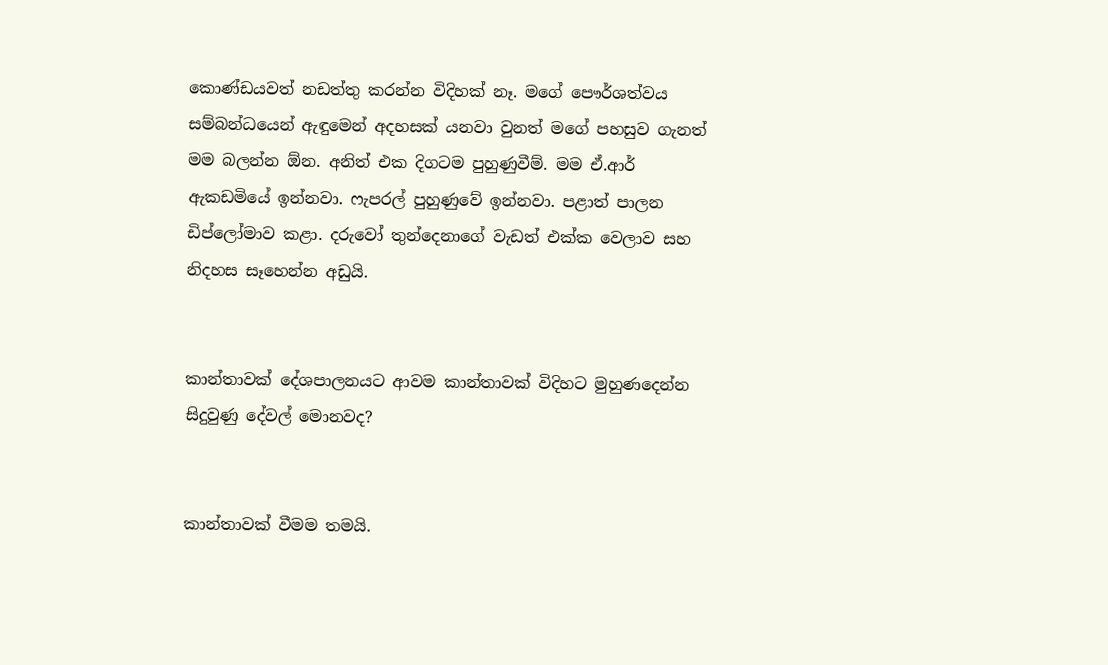කොණ්ඩයවත් නඩත්තු කරන්න විදිහක් නෑ. මගේ පෞර්ශත්වය සම්බන්ධයෙන් ඇඳුමෙන් අදහසක් යනවා වුනත් මගේ පහසුව ගැනත් මම බලන්න ඕන. අනිත් එක දිගටම පුහුණුවීම්. මම ඒ.ආර් ඇකඩමියේ ඉන්නවා. ෆැපරල් පුහුණුවේ ඉන්නවා. පළාත් පාලන ඩිප්ලෝමාව කළා. දරුවෝ තුන්දෙනාගේ වැඩත් එක්ක වෙලාව සහ නිදහස සෑහෙන්න අඩුයි.


කාන්තාවක් දේශපාලනයට ආවම කාන්තාවක් විදිහට මුහුණදෙන්න සිදුවුණු දේවල් මොනවද?


කාන්තාවක් වීමම තමයි.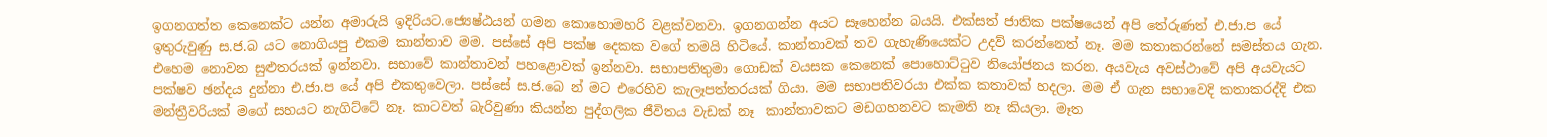ඉගනගත්ත කෙනෙක්ට යන්න අමාරුයි ඉදිරියට.ජ්‍යෙෂ්ඨයන් ගමන කොහොමහරි වළක්වනවා. ඉගනගන්න අයට සෑහෙන්න බයයි. එක්සත් ජාතික පක්ෂයෙන් අපි තේරුණත් එ.ජා.ප යේ ඉතුරුවුණු ස.ජ.බ යට නොගියපු එකම කාන්තාව මම. පස්සේ අපි පක්ෂ දෙකක වගේ තමයි හිටියේ. කාන්තාවක් තව ගැහැණියෙක්ට උදව් කරන්නෙත් නෑ. මම කතාකරන්නේ සමස්තය ගැන. එහෙම නොවන සුළුතරයක් ඉන්නවා. සභාවේ කාන්තාවන් පහළොවක් ඉන්නවා. සභාපතිතුමා ගොඩක් වයසක කෙනෙක් පොහොට්ටුව නියෝජනය කරන. අයවැය අවස්ථාවේ අපි අයවැයට පක්ෂව ඡන්දය දුන්නා එ.ජා.ප යේ අපි එකතුවෙලා. පස්සේ ස.ජ.බෙ න් මට එරෙහිව කැලෑපත්තරයක් ගියා. මම සභාපතිවරයා එක්ක කතාවක් හදලා. මම ඒ ගැන සභාවෙදි කතාකරද්දි එක මන්ත්‍රීවරියක් මගේ සහයට නැගිට්ටේ නෑ. කාටවත් බැරිවුණා කියන්න පුද්ගලික ජීවිතය වැඩක් නෑ  කාන්තාවකට මඩගහනවට කැමති නෑ කියලා. මෑත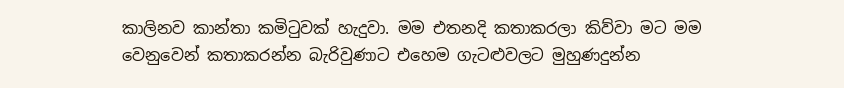කාලිනව කාන්තා කමිටුවක් හැදුවා. මම එතනදි කතාකරලා කිව්වා මට මම වෙනුවෙන් කතාකරන්න බැරිවුණාට එහෙම ගැටළුවලට මුහුණදුන්න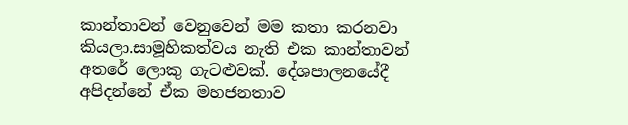කාන්තාවන් වෙනුවෙන් මම කතා කරනවා කියලා.සාමූහිකත්වය නැති එක කාන්තාවන් අතරේ ලොකු ගැටළුවක්. දේශපාලනයේදී අපිදන්නේ ඒක මහජනතාව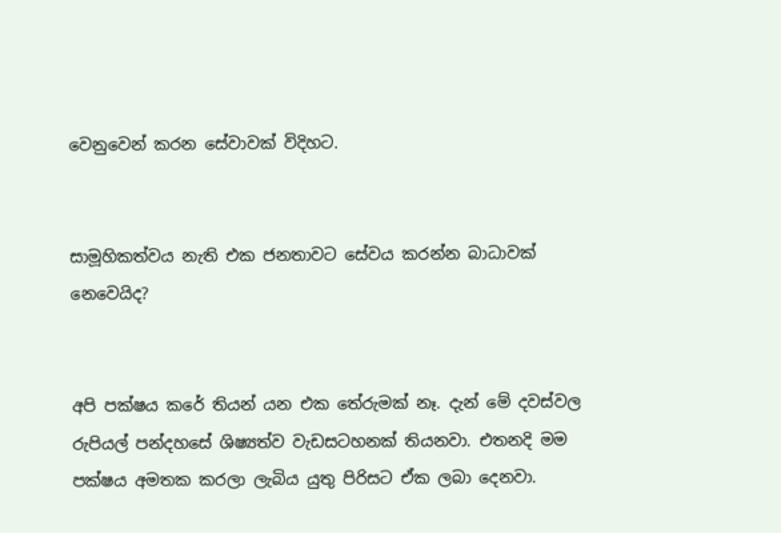වෙනුවෙන් කරන සේවාවක් විදිහට.


සාමූහිකත්වය නැති එක ජනතාවට සේවය කරන්න බාධාවක් නෙවෙයිද?


අපි පක්ෂය කරේ තියන් යන එක තේරුමක් නෑ. දැන් මේ දවස්වල රුපියල් පන්දහසේ ශිෂ්‍යත්ව වැඩසටහනක් තියනවා. එතනදි මම පක්ෂය අමතක කරලා ලැබිය යුතු පිරිසට ඒක ලබා දෙනවා.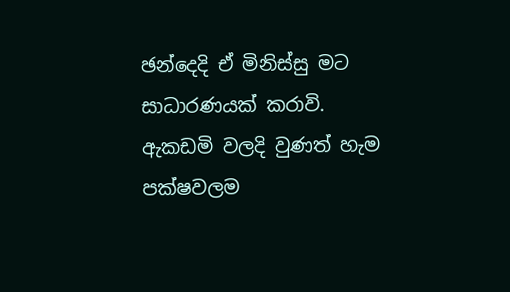ඡන්දෙදි ඒ මිනිස්සු මට සාධාරණයක් කරාවි. ඇකඩමි වලදි වුණත් හැම පක්ෂවලම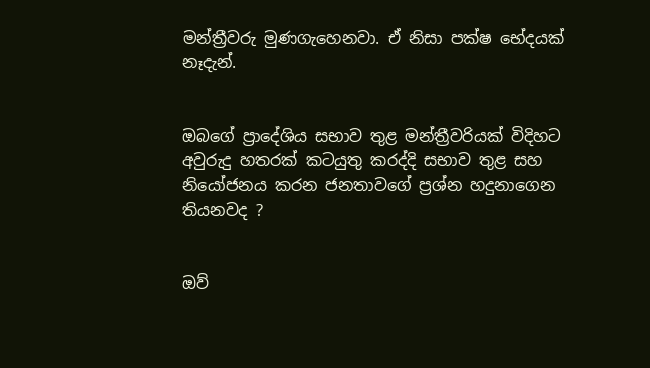මන්ත්‍රීවරු මුණගැහෙනවා. ඒ නිසා පක්ෂ භේදයක් නෑදැන්.


ඔබගේ ප්‍රාදේශිය සභාව තුළ මන්ත්‍රීවරියක් විදිහට අවුරුදු හතරක් කටයුතු කරද්දි සභාව තුළ සහ නියෝජනය කරන ජනතාවගේ ප්‍රශ්න හදුනාගෙන තියනවද ?


ඔව්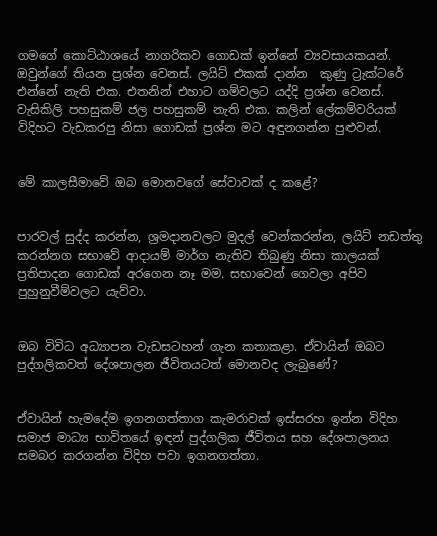ගමගේ කොට්ඨාශයේ නාගරිකව ගොඩක් ඉන්නේ ව්‍යවසායකයන්. ඔවුන්ගේ තියන ප්‍රශ්න වෙනස්. ලයිට් එකක් දාන්න  කුණු ට්‍රැක්ටරේ එන්නේ නැති එක. එතනින් එහාට ගම්වලට යද්දි ප්‍රශ්න වෙනස්. වැසිකිලි පහසුකම් ජල පහසුකම් නැති එක. කලින් ලේකම්වරියක් විදිහට වැඩකරපු නිසා ගොඩක් ප්‍රශ්න මට අඳුනගන්න පුළුවන්.


මේ කාලසීමාවේ ඔබ මොනවගේ සේවාවක් ද කළේ?


පාරවල් සුද්ද කරන්න, ශ්‍රමදානවලට මුදල් වෙන්කරන්න, ලයිට් නඩත්තු කරන්නග සභාවේ ආදායම් මාර්ග නැතිව තිබුණු නිසා කාලයක් ප්‍රතිපාදන ගොඩක් අරගෙන නෑ මම. සභාවෙන් ගෙවලා අපිව පුහුනුවීම්වලට යැව්වා.


ඔබ විවිධ අධ්‍යාපන වැඩසටහන් ගැන කතාකළා. ඒවායින් ඔබට පුද්ගලිකවත් දේශපාලන ජීවිතයටත් මොනවද ලැබුණේ?


ඒවායින් හැමදේම ඉගනගත්තාග කැමරාවක් ඉස්සරහ ඉන්න විදිහ  සමාජ මාධ්‍ය භාවිතයේ ඉඳන් පුද්ගලික ජීවිතය සහ දේශපාලනය සමබර කරගන්න විදිහ පවා ඉගනගත්තා.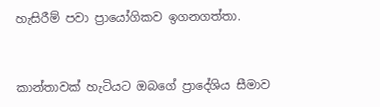හැසිරීම් පවා ප්‍රායෝගිකව ඉගනගත්තා.


කාන්තාවක් හැටියට ඔබගේ ප්‍රාදේශිය සීමාව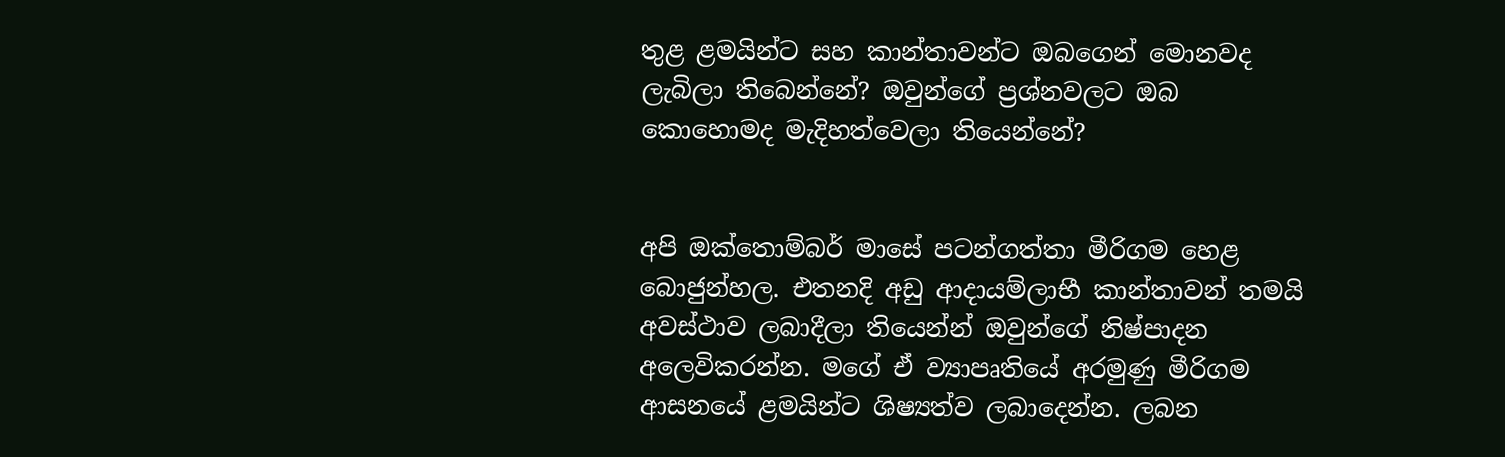තුළ ළමයින්ට සහ කාන්තාවන්ට ඔබගෙන් මොනවද ලැබිලා තිබෙන්නේ? ඔවුන්ගේ ප්‍රශ්නවලට ඔබ කොහොමද මැදිහත්වෙලා තියෙන්නේ?


අපි ඔක්තොම්බර් මාසේ පටන්ගත්තා මීරිගම හෙළ බොජුන්හල. එතනදි අඩු ආදායම්ලාභී කාන්තාවන් තමයි අවස්ථාව ලබාදීලා තියෙන්න් ඔවුන්ගේ නිෂ්පාදන අලෙවිකරන්න. මගේ ඒ ව්‍යාපෘතියේ අරමුණු මීරිගම ආසනයේ ළමයින්ට ශිෂ්‍යත්ව ලබාදෙන්න. ලබන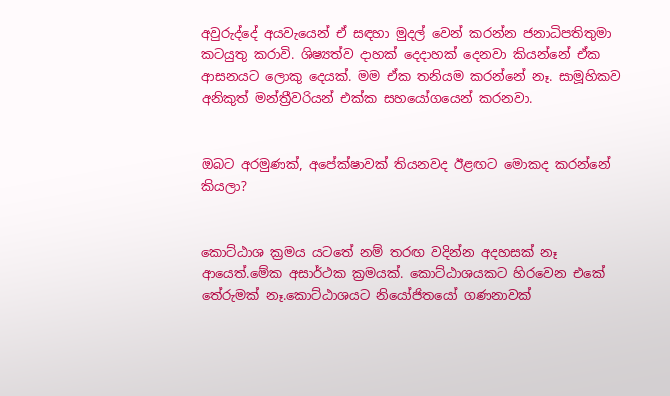අවුරුද්දේ අයවැයෙන් ඒ සඳහා මුදල් වෙන් කරන්න ජනාධිපතිතුමා කටයුතු කරාවි. ශිෂ්‍යත්ව දාහක් දෙදාහක් දෙනවා කියන්නේ ඒක ආසනයට ලොකු දෙයක්. මම ඒක තනියම කරන්නේ නෑ. සාමූහිකව අනිකුත් මන්ත්‍රීවරියන් එක්ක සහයෝගයෙන් කරනවා.


ඔබට අරමුණක්, අපේක්ෂාවක් තියනවද ඊළඟට මොකද කරන්නේ කියලා?


කොට්ඨාශ ක්‍රමය යටතේ නම් තරඟ වදින්න අදහසක් නෑ ආයෙත්.මේක අසාර්ථක ක්‍රමයක්. කොට්ඨාශයකට හිරවෙන එකේ තේරුමක් නෑ.කොට්ඨාශයට නියෝජිතයෝ ගණනාවක්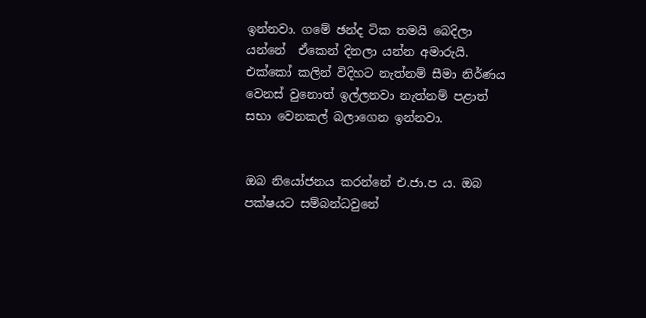ඉන්නවා. ගමේ ඡන්ද ටික තමයි බෙදිලා යන්නේ  ඒකෙන් දිනලා යන්න අමාරුයි. එක්කෝ කලින් විදිහට නැත්නම් සීමා නිර්ණය වෙනස් වුනොත් ඉල්ලනවා නැත්නම් පළාත් සභා වෙනකල් බලාගෙන ඉන්නවා.


ඔබ නියෝජනය කරන්නේ එ.ජා.ප ය. ඔබ පක්ෂයට සම්බන්ධවුනේ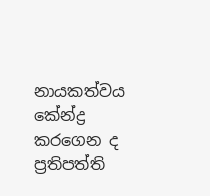නායකත්වය කේන්ද්‍ර කරගෙන ද ප්‍රතිපත්ති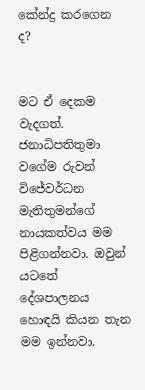කේන්ද්‍ර කරගෙන ද?


මට ඒ දෙකම වැදගත්. ජනාධිපතිතුමා වගේම රුවන් විජේවර්ධන මැතිතුමන්ගේ නායකත්වය මම පිළිගන්නවා. ඔවුන් යටතේ දේශපාලනය හොඳයි කියන තැන මම ඉන්නවා.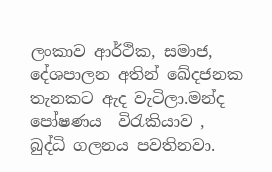ලංකාව ආර්ථික, සමාජ, දේශපාලන අතින් ඛේදජනක තැනකට ඇද වැටිලා.මන්ද පෝෂණය  විරැකියාව , බුද්ධි ගලනය පවතිනවා.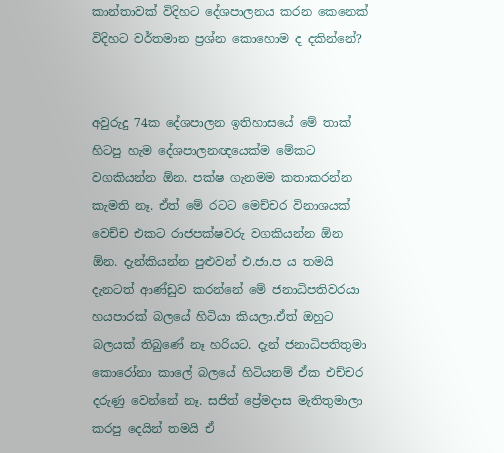කාන්තාවක් විදිහට දේශපාලනය කරන කෙනෙක් විදිහට වර්තමාන ප්‍රශ්න කොහොම ද දකින්නේ?


අවුරුදු 74ක දේශපාලන ඉතිහාසයේ මේ තාක් හිටපු හැම දේශපාලනඥයෙක්ම මේකට වගකියන්න ඕන. පක්ෂ ගැනමම කතාකරන්න කැමති නෑ. ඒත් මේ රටට මෙච්චර විනාශයක් වෙච්ච එකට රාජපක්ෂවරු වගකියන්න ඕන ඕන. දැන්කියන්න පුළුවන් එ.ජා.ප ය තමයි දැනටත් ආණ්ඩුව කරන්නේ මේ ජනාධිපතිවරයා හයපාරක් බලයේ හිටියා කියලා.ඒත් ඔහුට බලයක් තිබුණේ නෑ හරියට. දැන් ජනාධිපතිතුමා කොරෝනා කාලේ බලයේ හිටියනම් ඒක එච්චර දරුණු වෙන්නේ නෑ. සජිත් ප්‍රේමදාස මැතිතුමාලා කරපු දෙයින් තමයි ඒ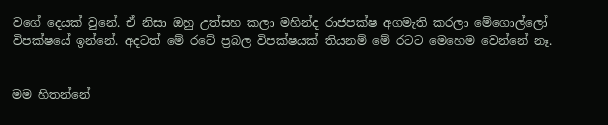වගේ දෙයක් වුනේ. ඒ නිසා ඔහු උත්සහ කලා මහින්ද රාජපක්ෂ අගමැති කරලා මේගොල්ලෝ විපක්ෂයේ ඉන්නේ. අදටත් මේ රටේ ප්‍රබල විපක්ෂයක් තියනම් මේ රටට මෙහෙම වෙන්නේ නෑ.


මම හිතන්නේ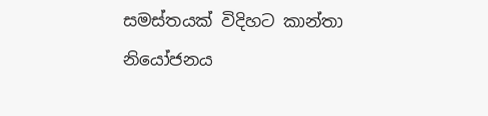සමස්තයක් විදිහට කාන්තා නියෝජනය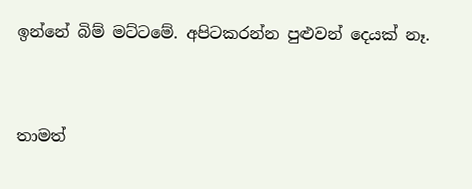ඉන්නේ බිම් මට්ටමේ. අපිටකරන්න පුළුවන් දෙයක් නෑ.


තාමත්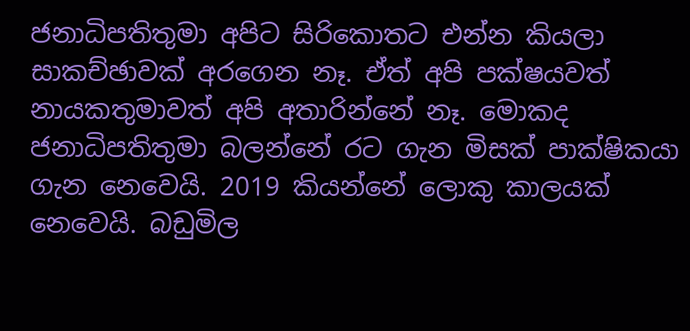ජනාධිපතිතුමා අපිට සිරිකොතට එන්න කියලා සාකච්ඡාවක් අරගෙන නෑ. ඒත් අපි පක්ෂයවත් නායකතුමාවත් අපි අතාරින්නේ නෑ. මොකද ජනාධිපතිතුමා බලන්නේ රට ගැන මිසක් පාක්ෂිකයා ගැන නෙවෙයි. 2019 කියන්නේ ලොකු කාලයක් නෙවෙයි. බඩුමිල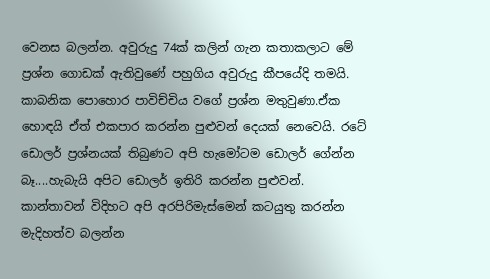වෙනස බලන්න. අවුරුදු 74ක් කලින් ගැන කතාකලාට මේ ප්‍රශ්න ගොඩක් ඇතිවුණේ පහුගිය අවුරුදු කීපයේදි තමයි. කාබනික පොහොර පාවිච්චිය වගේ ප්‍රශ්න මතුවුණා.ඒක හොඳයි ඒත් එකපාර කරන්න පුළුවන් දෙයක් නෙවෙයි. රටේ ඩොලර් ප්‍රශ්නයක් තිබුණට අපි හැමෝටම ඩොලර් ගේන්න බෑ....හැබැයි අපිට ඩොලර් ඉතිරි කරන්න පුළුවන්. කාන්තාවන් විදිහට අපි අරපිරිමැස්මෙන් කටයුතු කරන්න  මැදිහත්ව බලන්න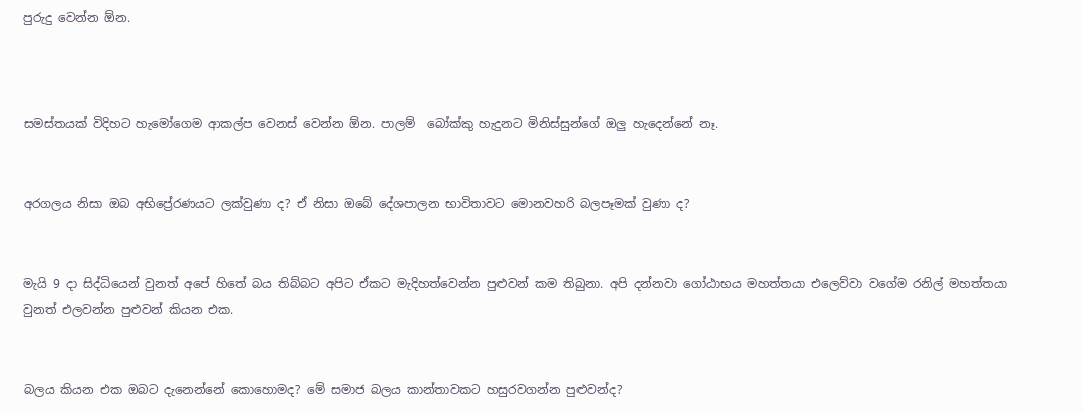පුරුදු වෙන්න ඕන.



සමස්තයක් විදිහට හැමෝගෙම ආකල්ප වෙනස් වෙන්න ඕන. පාලම්  බෝක්කු හැදුනට මිනිස්සුන්ගේ ඔලු හැදෙන්නේ නෑ.


අරගලය නිසා ඔබ අභිප්‍රේරණයට ලක්වුණා ද? ඒ නිසා ඔබේ දේශපාලන භාවිතාවට මොනවහරි බලපෑමක් වුණා ද?


මැයි 9 දා සිද්ධියෙන් වුනත් අපේ හිතේ බය තිබ්බට අපිට ඒකට මැදිහත්වෙන්න පුළුවන් කම තිබුනා. අපි දන්නවා ගෝඨාභය මහත්තයා එලෙව්වා වගේම රනිල් මහත්තයා වුනත් එලවන්න පුළුවන් කියන එක.


බලය කියන එක ඔබට දැනෙන්නේ කොහොමද? මේ සමාජ බලය කාන්තාවකට හසුරවගන්න පුළුවන්ද?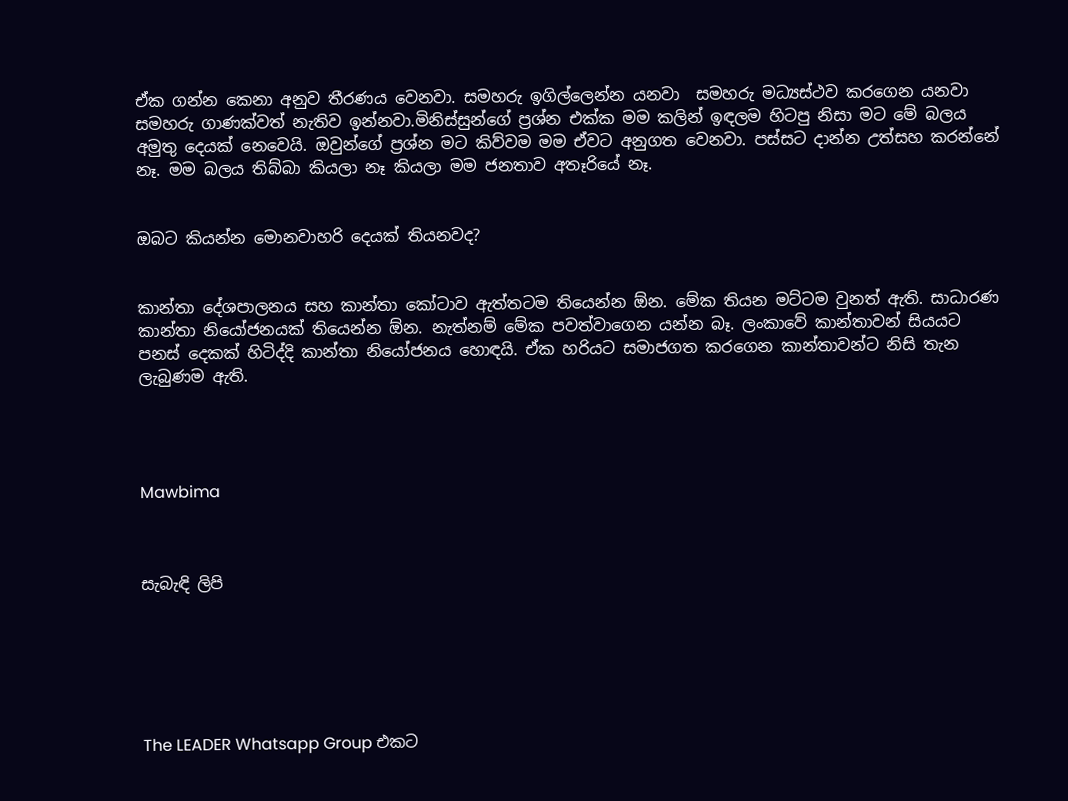ඒක ගන්න කෙනා අනුව තීරණය වෙනවා. සමහරු ඉගිල්ලෙන්න යනවා  සමහරු මධ්‍යස්ථව කරගෙන යනවා  සමහරු ගාණක්වත් නැතිව ඉන්නවා.මිනිස්සුන්ගේ ප්‍රශ්න එක්ක මම කලින් ඉඳලම හිටපු නිසා මට මේ බලය අමුතු දෙයක් නෙවෙයි. ඔවුන්ගේ ප්‍රශ්න මට කිව්වම මම ඒවට අනුගත වෙනවා. පස්සට දාන්න උත්සහ කරන්නේ නෑ. මම බලය තිබ්බා කියලා නෑ කියලා මම ජනතාව අතෑරියේ නෑ.


ඔබට කියන්න මොනවාහරි දෙයක් තියනවද?


කාන්තා දේශපාලනය සහ කාන්තා කෝටාව ඇත්තටම තියෙන්න ඕන. මේක තියන මට්ටම වුනත් ඇති. සාධාරණ කාන්තා නියෝජනයක් තියෙන්න ඕන. නැත්නම් මේක පවත්වාගෙන යන්න බෑ. ලංකාවේ කාන්තාවන් සියයට පනස් දෙකක් හිටිද්දි කාන්තා නියෝජනය හොඳයි. ඒක හරියට සමාජගත කරගෙන කාන්තාවන්ට නිසි තැන ලැබුණම ඇති.




Mawbima



සැබැඳි ලිපි






The LEADER Whatsapp Group එකට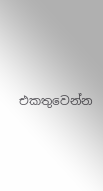එකතුවෙන්න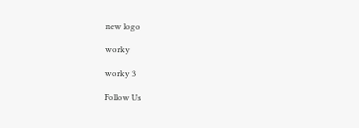new logo

worky

worky 3

Follow Us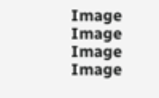Image
Image
Image
Image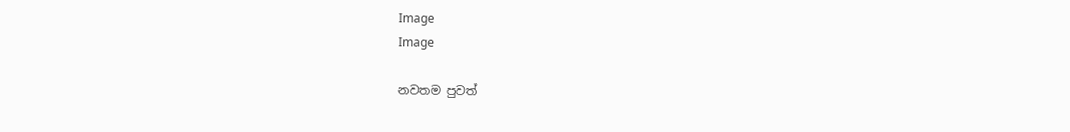Image
Image

නවතම පුවත්